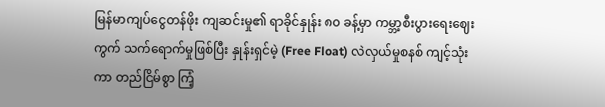မြန်မာကျပ်ငွေတန်ဖိုး ကျဆင်းမှု၏ ရာခိုင်နှုန်း ၈၀ ခန့်မှာ ကမ္ဘာ့စီးပွားရေးဈေးကွက် သက်ရောက်မှုဖြစ်ပြီး နှုန်းရှင်မဲ့ (Free Float) လဲလှယ်မှုစနစ် ကျင့်သုံးကာ တည်ငြိမ်စွာ ကြံ့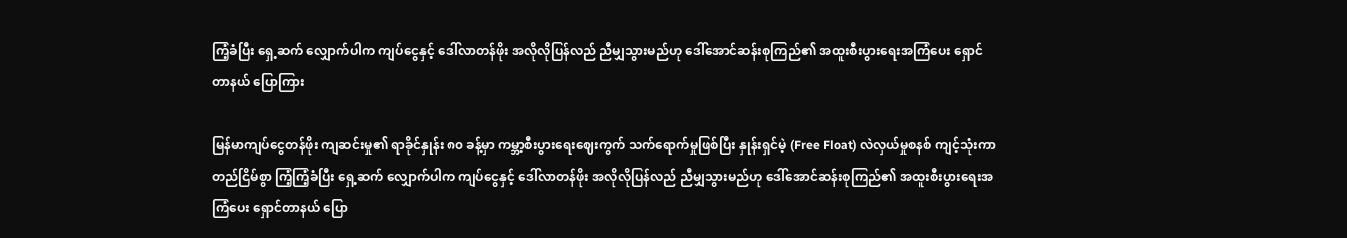ကြံ့ခံပြီး ရှေ့ဆက် လျှောက်ပါက ကျပ်ငွေနှင့် ဒေါ်လာတန်ဖိုး အလိုလိုပြန်လည် ညီမျှသွားမည်ဟု ဒေါ်အောင်ဆန်းစုကြည်၏ အထူးစီးပွားရေးအကြံပေး ရှောင်တာနယ် ပြောကြား

မြန်မာကျပ်ငွေတန်ဖိုး ကျဆင်းမှု၏ ရာခိုင်နှုန်း ၈၀ ခန့်မှာ ကမ္ဘာ့စီးပွားရေးဈေးကွက် သက်ရောက်မှုဖြစ်ပြီး နှုန်းရှင်မဲ့ (Free Float) လဲလှယ်မှုစနစ် ကျင့်သုံးကာ တည်ငြိမ်စွာ ကြံ့ကြံ့ခံပြီး ရှေ့ဆက် လျှောက်ပါက ကျပ်ငွေနှင့် ဒေါ်လာတန်ဖိုး အလိုလိုပြန်လည် ညီမျှသွားမည်ဟု ဒေါ်အောင်ဆန်းစုကြည်၏ အထူးစီးပွားရေးအကြံပေး ရှောင်တာနယ် ပြော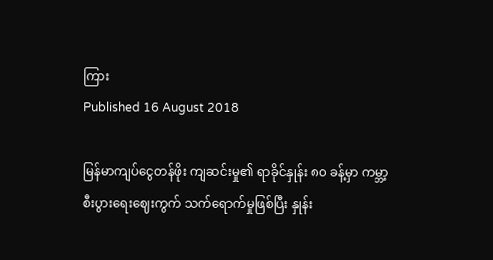ကြား
Published 16 August 2018

မြန်မာကျပ်ငွေတန်ဖိုး ကျဆင်းမှု၏ ရာခိုင်နှုန်း ၈၀ ခန့်မှာ ကမ္ဘာ့စီးပွားရေးဈေးကွက် သက်ရောက်မှုဖြစ်ပြီး နှုန်း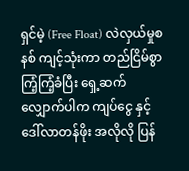ရှင်မဲ့ (Free Float) လဲလှယ်မှုစနစ် ကျင့်သုံးကာ တည်ငြိမ်စွာ ကြံ့ကြံ့ခံပြီး ရှေ့ဆက်လျှောက်ပါက ကျပ်ငွေ နှင့် ဒေါ်လာတန်ဖိုး အလိုလို ပြန်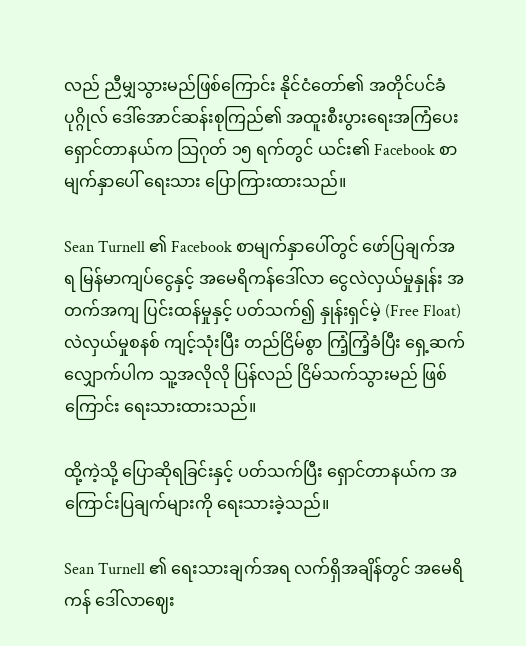လည် ညီမျှသွားမည်ဖြစ်ကြောင်း နိုင်ငံတော်၏ အတိုင်ပင်ခံပုဂ္ဂိုလ် ဒေါ်အောင်ဆန်းစုကြည်၏ အထူးစီးပွားရေးအကြံပေး ရှောင်တာနယ်က သြဂုတ် ၁၅ ရက်တွင် ယင်း၏ Facebook စာမျက်နှာပေါ် ရေးသား ပြောကြားထားသည်။

Sean Turnell ၏ Facebook စာမျက်နှာပေါ်တွင် ဖော်ပြချက်အရ မြန်မာကျပ်ငွေနှင့် အမေရိကန်ဒေါ်လာ ငွေလဲလှယ်မှုနှုန်း အတက်အကျ ပြင်းထန်မှုနှင့် ပတ်သက်၍ နှုန်းရှင်မဲ့ (Free Float) လဲလှယ်မှုစနစ် ကျင့်သုံးပြီး တည်ငြိမ်စွာ ကြံ့ကြံ့ခံပြီး ရှေ့ဆက်လျှောက်ပါက သူ့အလိုလို ပြန်လည် ငြိမ်သက်သွားမည် ဖြစ်ကြောင်း ရေးသားထားသည်။

ထို့ကဲ့သို့ ပြောဆိုရခြင်းနှင့် ပတ်သက်ပြီး ရှောင်တာနယ်က အကြောင်းပြချက်များကို ရေးသားခဲ့သည်။

Sean Turnell ၏ ရေးသားချက်အရ လက်ရှိအချိန်တွင် အမေရိကန် ဒေါ်လာဈေး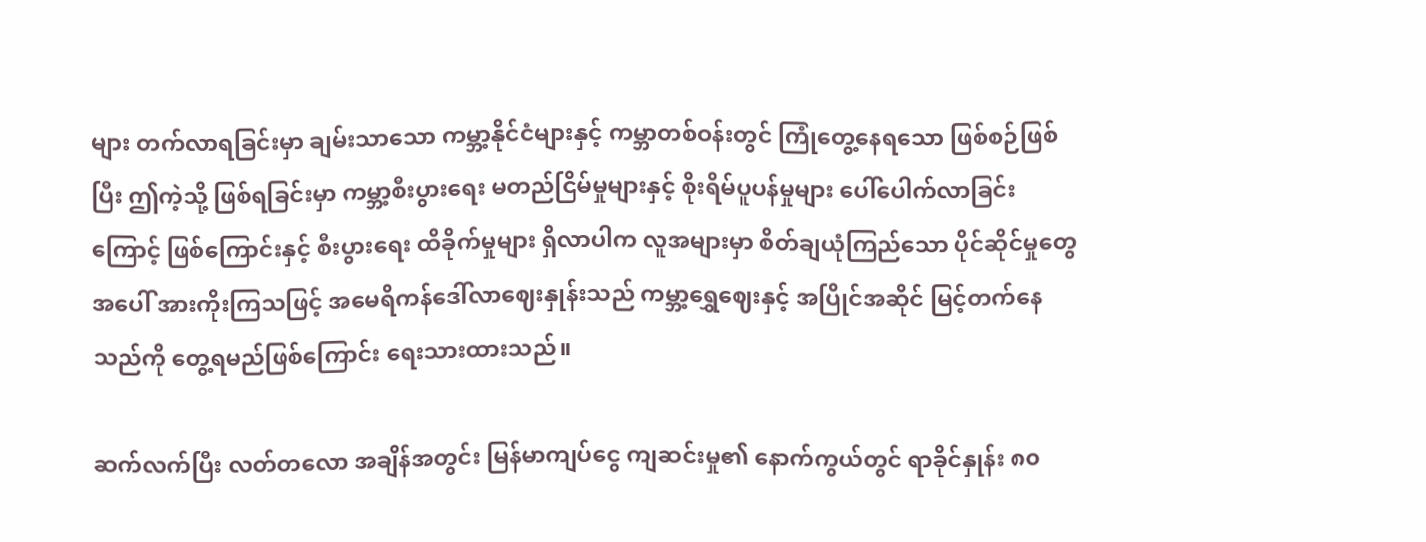များ တက်လာရခြင်းမှာ ချမ်းသာသော ကမ္ဘာ့နိုင်ငံများနှင့် ကမ္ဘာတစ်ဝန်းတွင် ကြုံတွေ့နေရသော ဖြစ်စဉ်ဖြစ်ပြီး ဤကဲ့သို့ ဖြစ်ရခြင်းမှာ ကမ္ဘာ့စီးပွားရေး မတည်ငြိမ်မှုများနှင့် စိုးရိမ်ပူပန်မှုများ ပေါ်ပေါက်လာခြင်းကြောင့် ဖြစ်ကြောင်းနှင့် စီးပွားရေး ထိခိုက်မှုများ ရှိလာပါက လူအများမှာ စိတ်ချယုံကြည်သော ပိုင်ဆိုင်မှုတွေအပေါ် အားကိုးကြသဖြင့် အမေရိကန်ဒေါ်လာဈေးနှုန်းသည် ကမ္ဘာ့ရွှေဈေးနှင့် အပြိုင်အဆိုင် မြင့်တက်နေသည်ကို တွေ့ရမည်ဖြစ်ကြောင်း ရေးသားထားသည်။

ဆက်လက်ပြီး လတ်တလော အချိန်အတွင်း မြန်မာကျပ်ငွေ ကျဆင်းမှု၏ နောက်ကွယ်တွင် ရာခိုင်နှုန်း ၈၀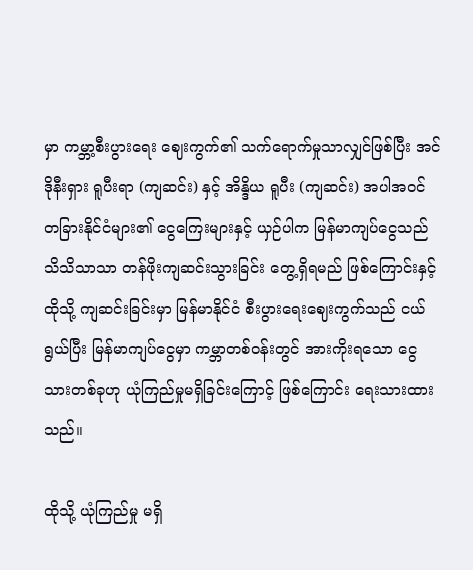မှာ ကမ္ဘာ့စီးပွားရေး ဈေးကွက်၏ သက်ရောက်မှုသာလျှင်ဖြစ်ပြီး အင်ဒိုနီးရှား ရူပီးရာ (ကျဆင်း) နှင့် အိန္ဒိယ ရူပီး (ကျဆင်း) အပါအဝင် တခြားနိုင်ငံများ၏ ငွေကြေးများနှင့် ယှဉ်ပါက မြန်မာကျပ်ငွေသည် သိသိသာသာ တန်ဖိုးကျဆင်းသွားခြင်း တွေ့ရှိရမည် ဖြစ်ကြောင်းနှင့် ထိုသို့ ကျဆင်းခြင်းမှာ မြန်မာနိုင်ငံ စီးပွားရေးဈေးကွက်သည် ငယ်ရွယ်ပြီး မြန်မာကျပ်ငွေမှာ ကမ္ဘာတစ်ဝန်းတွင် အားကိုးရသော ငွေသားတစ်ခုဟု ယုံကြည်မှုမရှိခြင်းကြောင့် ဖြစ်ကြောင်း ရေးသားထားသည်။

ထိုသို့ ယုံကြည်မှု မရှိ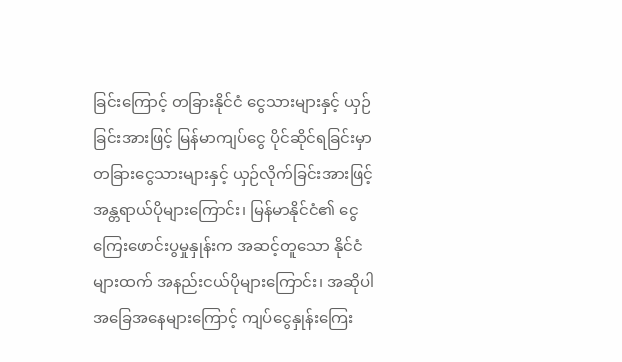ခြင်းကြောင့် တခြားနိုင်ငံ ငွေသားများနှင့် ယှဉ်ခြင်းအားဖြင့် မြန်မာကျပ်ငွေ ပိုင်ဆိုင်ရခြင်းမှာ တခြားငွေသားများနှင့် ယှဉ်လိုက်ခြင်းအားဖြင့် အန္တရာယ်ပိုများကြောင်း၊ မြန်မာနိုင်ငံ၏ ငွေကြေးဖောင်းပွမှုနှုန်းက အဆင့်တူသော နိုင်ငံများထက် အနည်းငယ်ပိုများကြောင်း၊ အဆိုပါ အခြေအနေများကြောင့် ကျပ်ငွေနှုန်းကြေး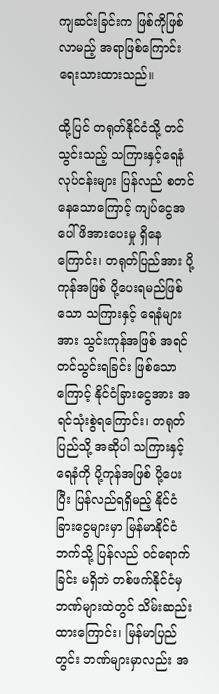ကျဆင်းခြင်းက ဖြစ်ကိုဖြစ်လာမည့် အရာဖြစ်ကြောင်း ရေးသားထားသည်။

ထို့ပြင် တရုတ်နိုင်ငံသို့ တင်သွင်းသည့် သကြားနှင့်ရေနံလုပ်ငန်းများ ပြန်လည် စတင်နေသောကြောင့် ကျပ်ငွေအပေါ် ဖိအားပေးမှု ရှိနေကြောင်း၊ တရုတ်ပြည်အား ပို့ကုန်အဖြစ် ပို့ပေးရမည်ဖြစ်သော သကြားနှင့် ရေနံများအား သွင်းကုန်အဖြစ် အရင်တင်သွင်းရခြင်း ဖြစ်သောကြောင့် နိုင်ငံခြားငွေအား အရင်သုံးစွဲရကြောင်း၊ တရုတ်ပြည်သို့ အဆိုပါ သကြားနှင့် ရေနံကို ပို့ကုန်အဖြစ် ပို့ပေးပြီး ပြန်လည်ရရှိမည့် နိုင်ငံခြားငွေများမှာ မြန်မာနိုင်ငံဘက်သို့ ပြန်လည် ဝင်ရောက်ခြင်း မရှိဘဲ တစ်ဖက်နိုင်ငံမှ ဘဏ်များထဲတွင် သိမ်းဆည်းထားကြောင်း၊ မြန်မာပြည်တွင်း ဘဏ်များမှာလည်း အ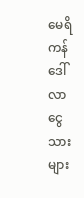မေရိကန်ဒေါ်လာ ငွေသားများ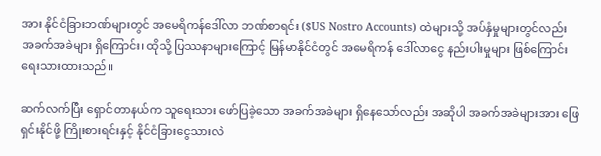အား နိုင်ငံခြားဘဏ်များတွင် အမေရိကန်ဒေါ်လာ ဘဏ်စာရင်း ($US Nostro Accounts) ထဲများသို့ အပ်နှံမှုများတွင်လည်း အခက်အခဲများ ရှိကြောင်း၊ ထိုသို့ ပြဿနာများကြောင့် မြန်မာနိုင်ငံတွင် အမေရိကန် ဒေါ်လာငွေ နည်းပါးမှုများ ဖြစ်ကြောင်း ရေးသားထားသည်။

ဆက်လက်ပြီး ရှောင်တာနယ်က သူရေးသား ဖော်ပြခဲ့သော အခက်အခဲများ ရှိနေသော်လည်း အဆိုပါ အခက်အခဲများအား ဖြေရှင်းနိုင်ဖို့ ကြိုးစားရင်းနှင့် နိုင်ငံခြားငွေသားလဲ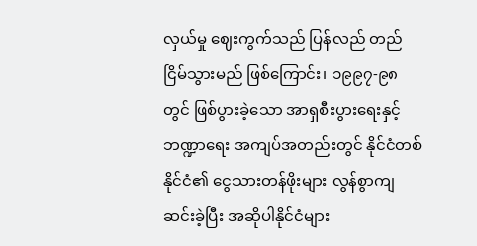လှယ်မှု ဈေးကွက်သည် ပြန်လည် တည်ငြိမ်သွားမည် ဖြစ်ကြောင်း၊ ၁၉၉၇-၉၈ တွင် ဖြစ်ပွားခဲ့သော အာရှစီးပွားရေးနှင့် ဘဏ္ဍာရေး အကျပ်အတည်းတွင် နိုင်ငံတစ်နိုင်ငံ၏ ငွေသားတန်ဖိုးများ လွန်စွာကျဆင်းခဲ့ပြီး အဆိုပါနိုင်ငံများ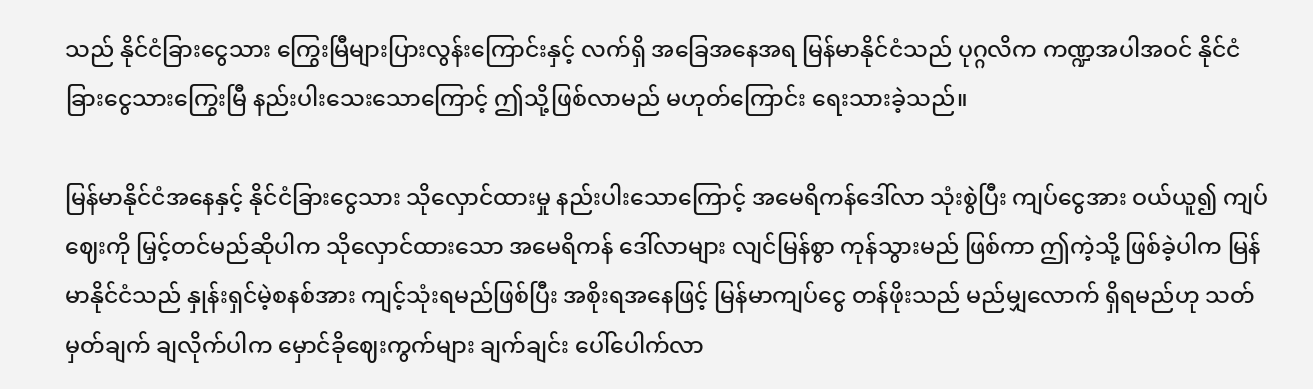သည် နိုင်ငံခြားငွေသား ကြွေးမြီများပြားလွန်းကြောင်းနှင့် လက်ရှိ အခြေအနေအရ မြန်မာနိုင်ငံသည် ပုဂ္ဂလိက ကဏ္ဍအပါအဝင် နိုင်ငံခြားငွေသားကြွေးမြီ နည်းပါးသေးသောကြောင့် ဤသို့ဖြစ်လာမည် မဟုတ်ကြောင်း ရေးသားခဲ့သည်။

မြန်မာနိုင်ငံအနေနှင့် နိုင်ငံခြားငွေသား သိုလှောင်ထားမှု နည်းပါးသောကြောင့် အမေရိကန်ဒေါ်လာ သုံးစွဲပြီး ကျပ်ငွေအား ဝယ်ယူ၍ ကျပ်ဈေးကို မြှင့်တင်မည်ဆိုပါက သိုလှောင်ထားသော အမေရိကန် ဒေါ်လာများ လျင်မြန်စွာ ကုန်သွားမည် ဖြစ်ကာ ဤကဲ့သို့ ဖြစ်ခဲ့ပါက မြန်မာနိုင်ငံသည် နှုန်းရှင်မဲ့စနစ်အား ကျင့်သုံးရမည်ဖြစ်ပြီး အစိုးရအနေဖြင့် မြန်မာကျပ်ငွေ တန်ဖိုးသည် မည်မျှလောက် ရှိရမည်ဟု သတ်မှတ်ချက် ချလိုက်ပါက မှောင်ခိုဈေးကွက်များ ချက်ချင်း ပေါ်ပေါက်လာ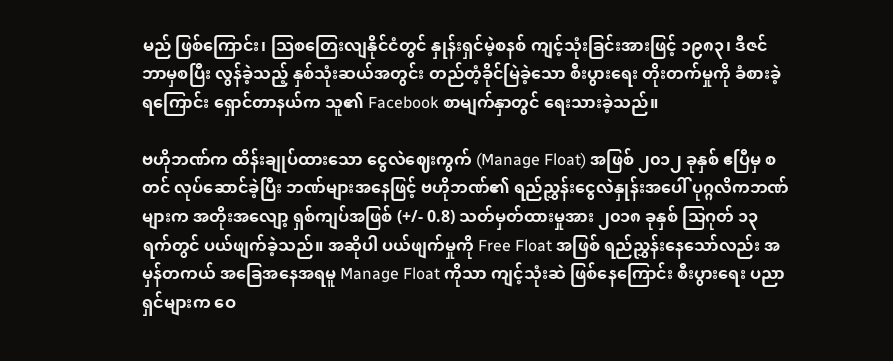မည် ဖြစ်ကြောင်း၊ သြစတြေးလျနိုင်ငံတွင် နှုန်းရှင်မဲ့စနစ် ကျင့်သုံးခြင်းအားဖြင့် ၁၉၈၃၊ ဒီဇင်ဘာမှစပြီး လွန်ခဲ့သည့် နှစ်သုံးဆယ်အတွင်း တည်တံ့ခိုင်မြဲခဲ့သော စီးပွားရေး တိုးတက်မှုကို ခံစားခဲ့ရကြောင်း ရှောင်တာနယ်က သူ၏ Facebook စာမျက်နှာတွင် ရေးသားခဲ့သည်။

ဗဟိုဘဏ်က ထိန်းချုပ်ထားသော ငွေလဲဈေးကွက် (Manage Float) အဖြစ် ၂၀၁၂ ခုနှစ် ဧပြီမှ စတင် လုပ်ဆောင်ခဲ့ပြီး ဘဏ်များအနေဖြင့် ဗဟိုဘဏ်၏ ရည်ညွှန်းငွေလဲနှုန်းအပေါ် ပုဂ္ဂလိကဘဏ်များက အတိုးအလျော့ ရှစ်ကျပ်အဖြစ် (+/- 0.8) သတ်မှတ်ထားမှုအား ၂၀၁၈ ခုနှစ် သြဂုတ် ၁၃ ရက်တွင် ပယ်ဖျက်ခဲ့သည်။ အဆိုပါ ပယ်ဖျက်မှုကို Free Float အဖြစ် ရည်ညွှန်းနေသော်လည်း အမှန်တကယ် အခြေအနေအရမူ Manage Float ကိုသာ ကျင့်သုံးဆဲ ဖြစ်နေကြောင်း စီးပွားရေး ပညာရှင်များက ဝေ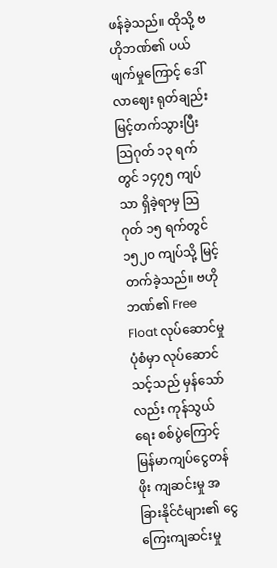ဖန်ခဲ့သည်။ ထိုသို့ ဗဟိုဘဏ်၏ ပယ်ဖျက်မှုကြောင့် ဒေါ်လာဈေး ရုတ်ချည်းမြင့်တက်သွားပြီး သြဂုတ် ၁၃ ရက်တွင် ၁၄၇၅ ကျပ်သာ ရှိခဲ့ရာမှ သြဂုတ် ၁၅ ရက်တွင် ၁၅၂၀ ကျပ်သို့ မြင့်တက်ခဲ့သည်။ ဗဟိုဘဏ်၏ Free Float လုပ်ဆောင်မှုပုံစံမှာ လုပ်ဆောင်သင့်သည် မှန်သော်လည်း ကုန်သွယ်ရေး စစ်ပွဲကြောင့် မြန်မာကျပ်ငွေတန်ဖိုး ကျဆင်းမှု အခြားနိုင်ငံများ၏ ငွေကြေးကျဆင်းမှု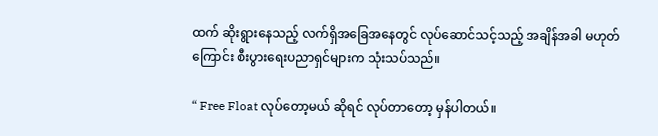ထက် ဆိုးရွားနေသည့် လက်ရှိအခြေအနေတွင် လုပ်ဆောင်သင့်သည့် အချိန်အခါ မဟုတ်ကြောင်း စီးပွားရေးပညာရှင်များက သုံးသပ်သည်။

“ Free Float လုပ်တော့မယ် ဆိုရင် လုပ်တာတော့ မှန်ပါတယ်။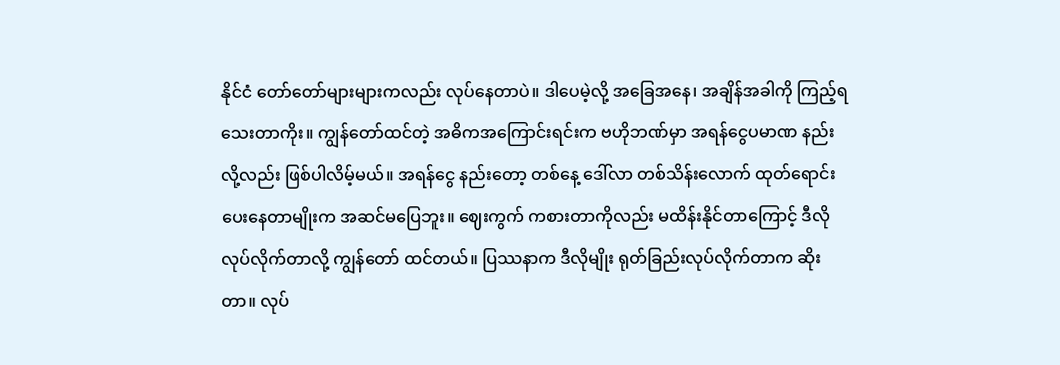နိုင်ငံ တော်တော်များများကလည်း လုပ်နေတာပဲ။ ဒါပေမဲ့လို့ အခြေအနေ၊ အချိန်အခါကို ကြည့်ရသေးတာကိုး။ ကျွန်တော်ထင်တဲ့ အဓိကအကြောင်းရင်းက ဗဟိုဘဏ်မှာ အရန်ငွေပမာဏ နည်းလို့လည်း ဖြစ်ပါလိမ့်မယ်။ အရန်ငွေ နည်းတော့ တစ်နေ့ ဒေါ်လာ တစ်သိန်းလောက် ထုတ်ရောင်းပေးနေတာမျိုးက အဆင်မပြေဘူး။ ဈေးကွက် ကစားတာကိုလည်း မထိန်းနိုင်တာကြောင့် ဒီလို လုပ်လိုက်တာလို့ ကျွန်တော် ထင်တယ်။ ပြဿနာက ဒီလိုမျိုး ရုတ်ခြည်းလုပ်လိုက်တာက ဆိုးတာ။ လုပ်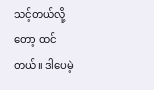သင့်တယ်လို့တော့ ထင်တယ်။ ဒါပေမဲ့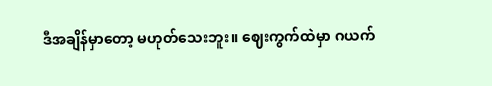ဒီအချိန်မှာတော့ မဟုတ်သေးဘူး။ ဈေးကွက်ထဲမှာ ဂယက်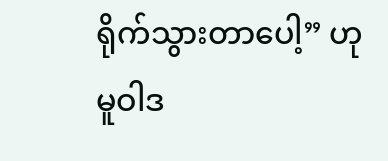ရိုက်သွားတာပေါ့” ဟု မူဝါဒ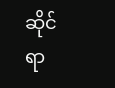ဆိုင်ရာ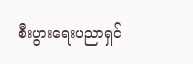စီးပွားရေးပညာရှင်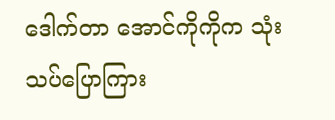ဒေါက်တာ အောင်ကိုကိုက သုံးသပ်ပြောကြား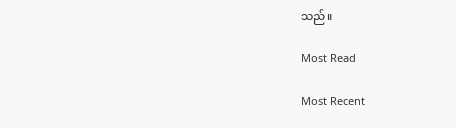သည်။

Most Read

Most Recent